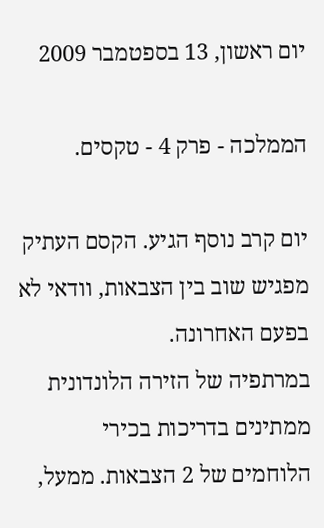יום ראשון, 13 בספטמבר 2009

הממלכה - פרק 4 - טקסים.

יום קרב נוסף הגיע. הקסם העתיק מפגיש שוב בין הצבאות, וודאי לא בפעם האחרונה.
במרתפיה של הזירה הלונדונית ממתינים בדריכות בכירי הלוחמים של 2 הצבאות. ממעל,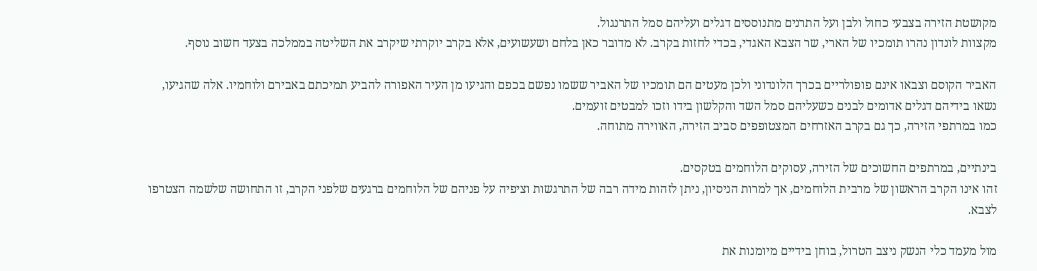מקושטת הזירה בצבעי כחול ולבן ועל התרנים מתנוססים דגלים ועליהם סמל התרנגול.
מקצוות לונדון נהרו תומכיו של הארי, שר הצבא האגדי, בכדי לחזות בקרב. לא מדובר כאן בלחם ושעשועים, אלא בקרב יוקרתי שיקרב את השליטה בממלכה בצעד חשוב נוסף.

האביר הקוסם וצבאו אינם פופולריים בכרך הלונדוני ולכן מעטים הם תומכיו של האביר ששמו נפשם בכפם והגיעו מן העיר האפורה להביע תמיכתם באבירם ולוחמיו. אלה שהגיעו, נשאו בידיהם דגלים אדומים לבנים כשעליהם סמל השד והקלשון בידו וזכו למבטים זועמים.
כמו במרתפי הזירה, כך גם בקרב האזרחים המצטופפים סביב הזירה, האווירה מתוחה.

בינתיים, במרתפים החשוכים של הזירה, עסוקים הלוחמים בטקסים.
זהו אינו הקרב הראשון של מרבית הלוחמים, אך למרות הניסיון, ניתן לזהות מידה רבה של התרגשות וציפיה על פניהם של הלוחמים ברגעים שלפני הקרב, זו התחושה שלשמה הצטרפו לצבא.

מול מעמד כלי הנשק ניצב הטרול, בוחן בידיים מיומנות את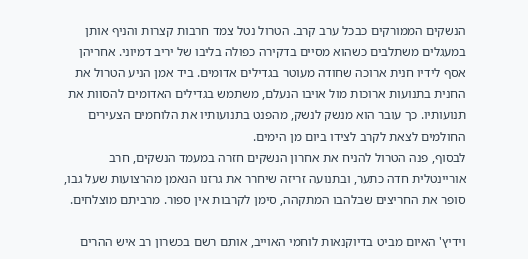הנשקים הממורקים כבכל ערב קרב. הטרול נטל צמד חרבות קצרות והניף אותן במעגלים משתלבים כשהוא מסיים בדקירה כפולה בליבו של יריב דמיוני. אחריהן אסף לידיו חנית ארוכה שחודה מעוטר בגדילים אדומים. ביד אמן הניע הטרול את החנית בתנועות ארוכות מול אויבו הנעלם, משתמש בגדילים האדומים להסוות את תנועותיו. כך עובר הוא מנשק לנשק, מהפנט בתנועותיו את הלוחמים הצעירים החולמים לצאת לקרב לצידו ביום מן הימים.
לבסוף, פנה הטרול להניח את אחרון הנשקים חזרה במעמד הנשקים, חרב אוריינטלית חדה כתער, ובתנועה זריזה שיחרר את גרזנו הנאמן מהרצועות שעל גבו, סופר את החריצים שבלהבו המתקהה, סימן לקרבות אין ספור. מרביתם מוצלחים.

וידיץ' האיום מביט בדיוקנאות לוחמי האוייב, אותם רשם בכשרון רב איש ההרים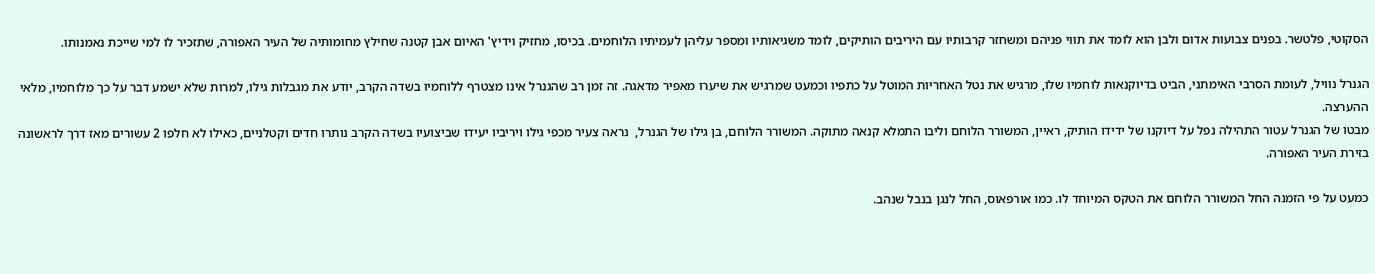הסקוטי, פלטשר. בפנים צבועות אדום ולבן הוא לומד את תווי פניהם ומשחזר קרבותיו עם היריבים הותיקים, לומד משגיאותיו ומספר עליהן לעמיתיו הלוחמים. בכיסו, מחזיק וידיץ' האיום אבן קטנה שחילץ מחומותיה של העיר האפורה, שתזכיר לו למי שייכת נאמנותו.

הגנרל נוויל, לעומת הסרבי האימתני, הביט בדיוקנאות לוחמיו שלו, מרגיש את נטל האחריות המוטל על כתפיו וכמעט שמרגיש את שיערו מאפיר מדאגה. זה זמן רב שהגנרל אינו מצטרף ללוחמיו בשדה הקרב, יודע את מגבלות גילו, למרות שלא ישמע דבר על כך מלוחמיו, מלאי ההערצה.
מבטו של הגנרל עטור התהילה נפל על דיוקנו של ידידו הותיק, ראיין, המשורר הלוחם וליבו התמלא קנאה מתוקה. המשורר הלוחם, בן גילו של הגנרל,  נראה צעיר מכפי גילו ויריביו יעידו שביצועיו בשדה הקרב נותרו חדים וקטלניים, כאילו לא חלפו 2 עשורים מאז דרך לראשונה בזירת העיר האפורה.

כמעט על פי הזמנה החל המשורר הלוחם את הטקס המיוחד לו. כמו אורפאוס, החל לנגן בנבל שנהב.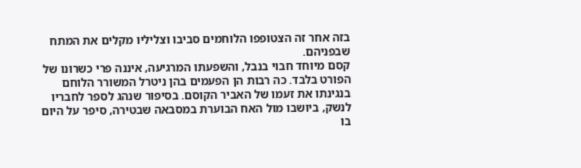בזה אחר זה הצטופפו הלוחמים סביבו וצליליו מקלים את המתח שבפניהם.
קסם מיוחד חבוי בנבל, והשפעתו המרגיעה, איננה פרי כשרונו של הפורט בלבד. כה רבות הן הפעמים בהן ניטרל המשורר הלוחם בנגינתו את זעמו של האביר הקוסם. בסיפור שנהג לספר לחבריו לנשק, ביושבו מול האח הבוערת במסבאה שבטירה, סיפר על היום בו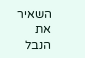השאיר את הנבל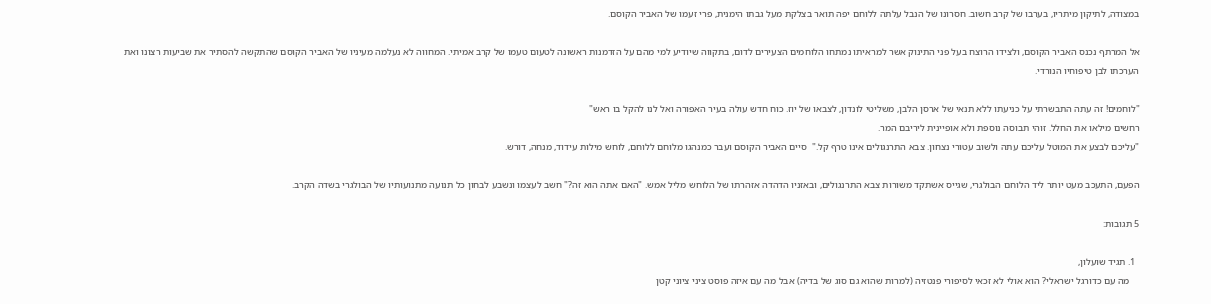במצודה, לתיקון מיתריו, בערבו של קרב חשוב. חסרונו של הנבל עלתה ללוחם יפה תואר בצלקת מעל גבתו הימנית, פרי זעמו של האביר הקוסם.

אל המרתף נכנס האביר הקוסם, ולצידו הרוצח בעל פני התינוק אשר למראיתו נמתחו הלוחמים הצעירים לדום, בתקווה שיודיע למי מהם על הזדמנות ראשונה לטעום טעמו של קרב אמיתי. המחווה לא נעלמה מעיניו של האביר הקוסם שהתקשה להסתיר את שביעות רצונו ואת הערכתו לבן טיפוחיו הנורדי.

"לוחמים! זה עתה התבשרתי על כניעתו ללא תנאי של ארסן הלבן, משליטי לונדון, לצבאו של יוז. כוח חדש עולה בעיר האפורה ואל לנו להקל בו ראש"
רחשים מילאו את החלל. זוהי תבוסה נוספת ולא אופיינית ליריבם המר.
"עליכם לבצע את המוטל עליכם עתה ולשוב עטורי נצחון. צבא התרנגולים אינו טרף קל."  סיים האביר הקוסם ועבר כמנהגו מלוחם ללוחם, לוחש מילות עידוד, מנחה, דורש.

הפעם, התעכב מעט יותר ליד הלוחם הבולגרי, שגייס אשתקד משורות צבא התרנגולים, ובאזניו הדהדה אזהרתו של הלוחש מליל אמש. "האם אתה הוא זה?" חשב לעצמו ונשבע לבחון כל תנועה מתנועותיו של הבולגרי בשדה הקרב.

5 תגובות:

  1. תגיד שועלון,
    מה עם כדורגל ישראלי? הוא אולי לא זכאי לסיפורי פנטזיה (למרות שהוא גם סוג של בדיה) אבל מה עם איזה פוסט ציני ציוני קטן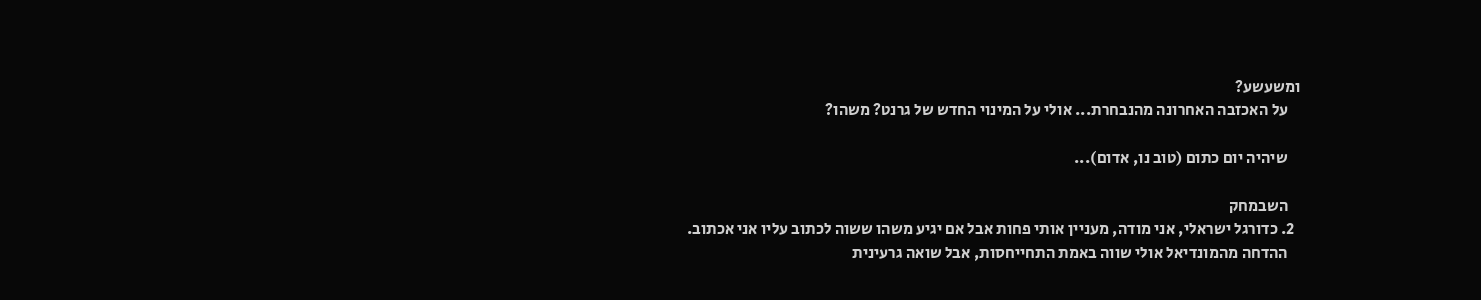ומשעשע?
    על האכזבה האחרונה מהנבחרת... אולי על המינוי החדש של גרנט? משהו?

    שיהיה יום כתום (טוב נו, אדום)...

    השבמחק
  2. כדורגל ישראלי, אני מודה, מעניין אותי פחות אבל אם יגיע משהו ששוה לכתוב עליו אני אכתוב.
    ההדחה מהמונדיאל אולי שווה באמת התחייחסות, אבל שואה גרעינית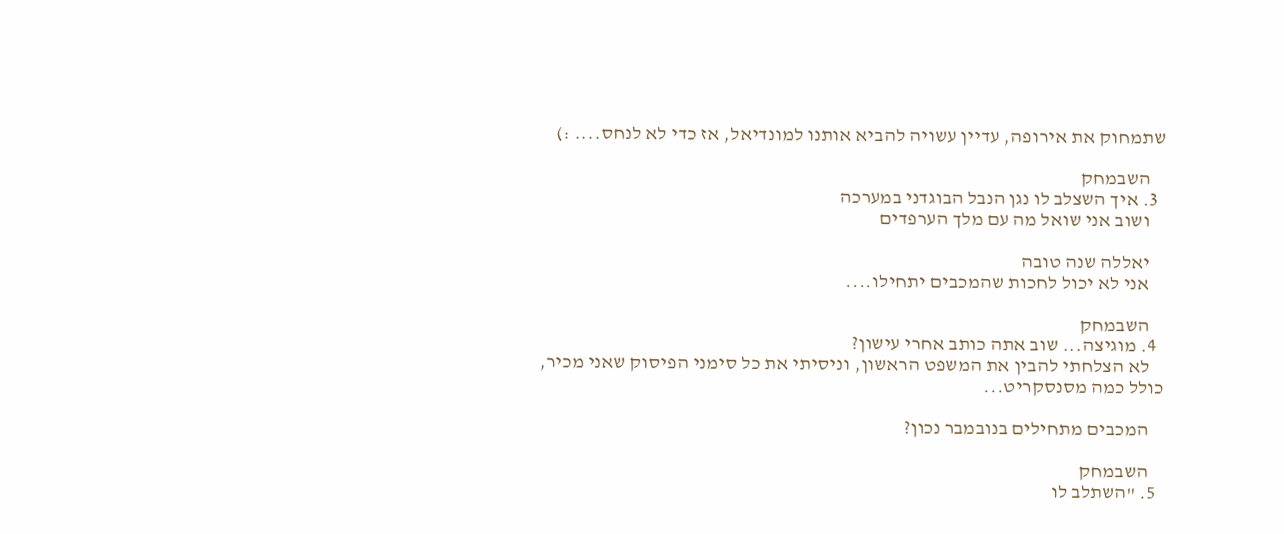שתמחוק את אירופה, עדיין עשויה להביא אותנו למונדיאל, אז כדי לא לנחס.... :)

    השבמחק
  3. איך השצלב לו נגן הנבל הבוגדני במערכה
    ושוב אני שואל מה עם מלך הערפדים

    יאללה שנה טובה
    אני לא יכול לחכות שהמכבים יתחילו....

    השבמחק
  4. מוגיצה... שוב אתה כותב אחרי עישון?
    לא הצלחתי להבין את המשפט הראשון, וניסיתי את כל סימני הפיסוק שאני מכיר, כולל כמה מסנסקריט...

    המכבים מתחילים בנובמבר נכון?

    השבמחק
  5. "השתלב לו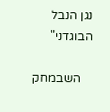נגן הנבל הבוגדני"

    השבמחק